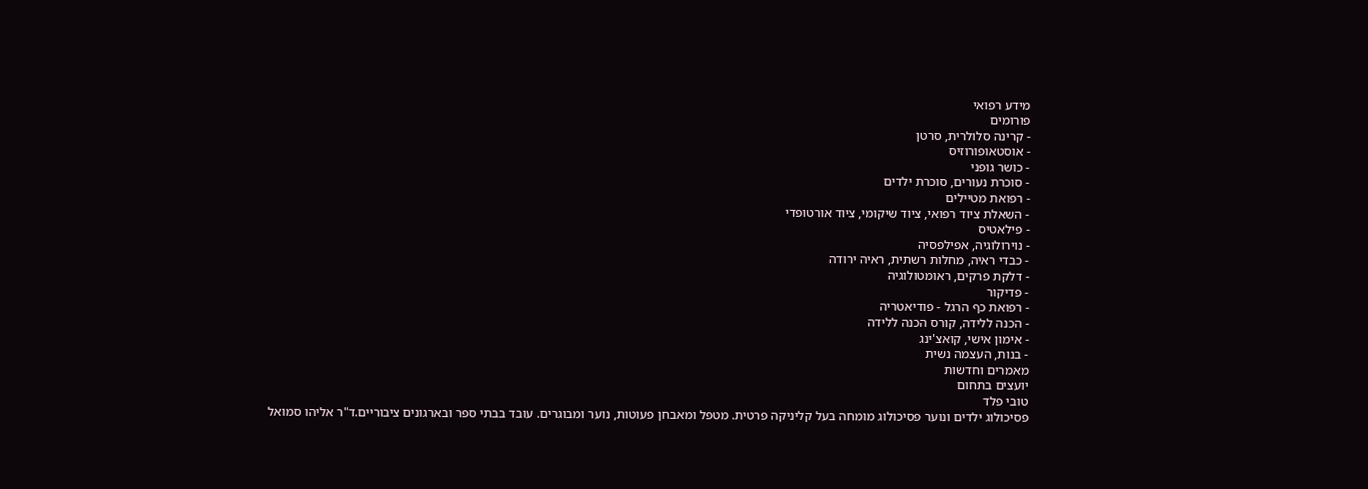מידע רפואי
פורומים
- קרינה סלולרית, סרטן
- אוסטאופורוזיס
- כושר גופני
- סוכרת נעורים, סוכרת ילדים
- רפואת מטיילים
- השאלת ציוד רפואי, ציוד שיקומי, ציוד אורטופדי
- פילאטיס
- נוירולוגיה, אפילפסיה
- כבדי ראיה, מחלות רשתית, ראיה ירודה
- דלקת פרקים, ראומטולוגיה
- פדיקור
- רפואת כף הרגל - פודיאטריה
- הכנה ללידה, קורס הכנה ללידה
- אימון אישי, קואצ'ינג
- בנות, העצמה נשית
מאמרים וחדשות
יועצים בתחום
טובי פלד
פסיכולוג ילדים ונוער פסיכולוג מומחה בעל קליניקה פרטית. מטפל ומאבחן פעוטות, נוער ומבוגרים. עובד בבתי ספר ובארגונים ציבוריים.ד"ר אליהו סמואל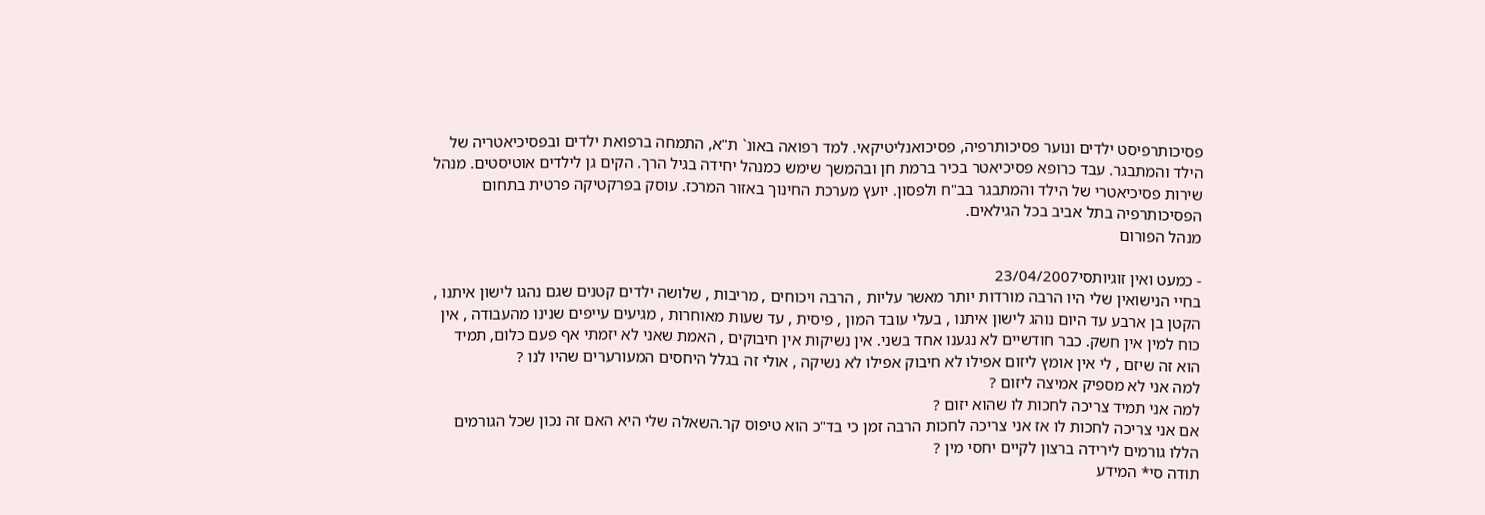פסיכותרפיסט ילדים ונוער פסיכותרפיה, פסיכואנליטיקאי. למד רפואה באונ` ת"א, התמחה ברפואת ילדים ובפסיכיאטריה של הילד והמתבגר. עבד כרופא פסיכיאטר בכיר ברמת חן ובהמשך שימש כמנהל יחידה בגיל הרך. הקים גן לילדים אוטיסטים. מנהל שירות פסיכיאטרי של הילד והמתבגר בב"ח ולפסון. יועץ מערכת החינוך באזור המרכז. עוסק בפרקטיקה פרטית בתחום הפסיכותרפיה בתל אביב בכל הגילאים.
מנהל הפורום

- כמעט ואין זוגיותסי23/04/2007
בחיי הנישואין שלי היו הרבה מורדות יותר מאשר עליות , הרבה ויכוחים , מריבות , שלושה ילדים קטנים שגם נהגו לישון איתנו , הקטן בן ארבע עד היום נוהג לישון איתנו , בעלי עובד המון , פיסית , עד שעות מאוחרות , מגיעים עייפים שנינו מהעבודה , אין כוח למין אין חשק. כבר חודשיים לא נגענו אחד בשני. אין נשיקות אין חיבוקים , האמת שאני לא יזמתי אף פעם כלום, תמיד הוא זה שיזם , לי אין אומץ ליזום אפילו לא חיבוק אפילו לא נשיקה , אולי זה בגלל היחסים המעורערים שהיו לנו ?
למה אני לא מספיק אמיצה ליזום ?
למה אני תמיד צריכה לחכות לו שהוא יזום ?
אם אני צריכה לחכות לו אז אני צריכה לחכות הרבה זמן כי בד"כ הוא טיפוס קר.השאלה שלי היא האם זה נכון שכל הגורמים הללו גורמים לירידה ברצון לקיים יחסי מין ?
תודה סי* המידע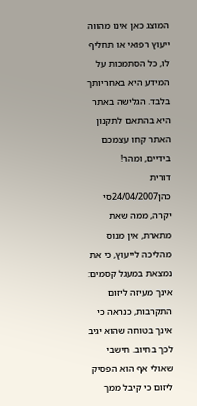המוצג כאן אינו מהווה ייעוץ רפואי או תחליף לו, כל הסתמכות על המידע היא באחריותך בלבד. הגלישה באתר היא בהתאם לתקנון האתר קחו עצמכם בידיים, ומהר!
דורית כהן24/04/2007סי יקרה, ממה שאת מתארת, אין מנוס מהליכה לייעוץ, כי את נמצאת במעגל קסמים: אינך מעיזה ליזום התקרבות, כנראה כי אינך בטוחה שהוא יגיב לכך בחיוב. חישבי שאולי אף הוא הפסיק ליזום כי קיבל ממך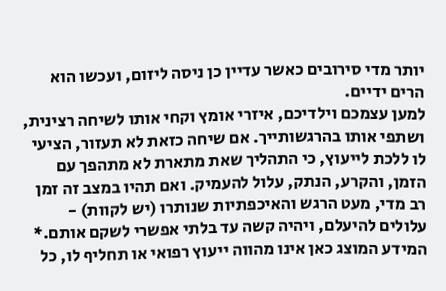יותר מדי סירובים כאשר עדיין כן ניסה ליזום, ועכשו הוא הרים ידיים.
למען עצמכם וילדיכם, איזרי אומץ וקחי אותו לשיחה רצינית, ושתפי אותו בהרגשותייך. אם שיחה כזאת לא תעזור, הציעי לו ללכת לייעוץ, כי התהליך שאת מתארת לא מתהפך עם הזמן, והקרע, הנתק, עלול להעמיק. ואם תהיו במצב זה זמן רב מדי, מעט הרגש והאיכפתיות שנותרו (יש לקוות) - עלולים להיעלם, ויהיה קשה עד בלתי אפשרי לשקם אותם.* המידע המוצג כאן אינו מהווה ייעוץ רפואי או תחליף לו, כל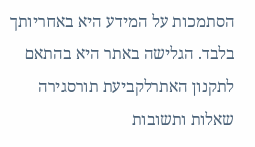הסתמכות על המידע היא באחריותך בלבד. הגלישה באתר היא בהתאם לתקנון האתרלקביעת תורסגירה
שאלות ותשובות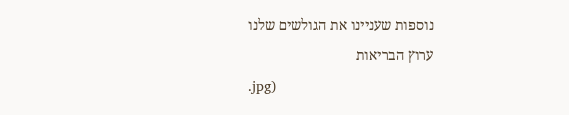נוספות שעניינו את הגולשים שלנו
ערוץ הבריאות
.jpg)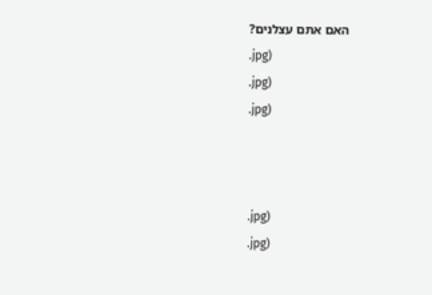האם אתם עצלנים?
.jpg)
.jpg)
.jpg)



.jpg)
.jpg)